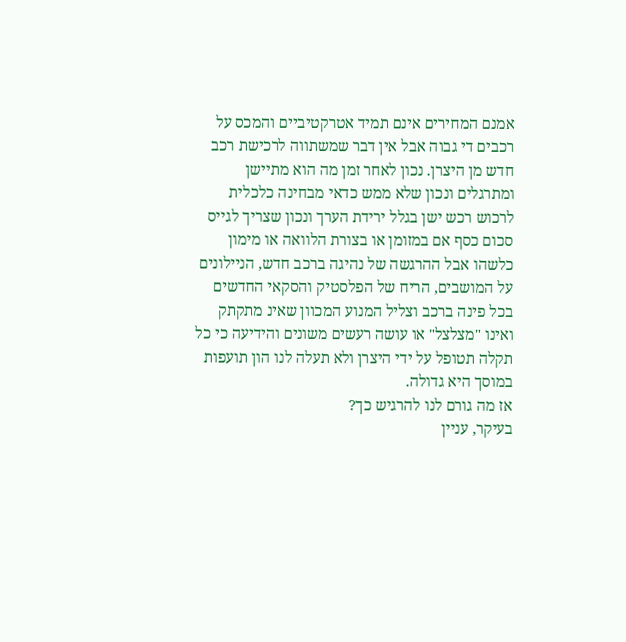אמנם המחירים אינם תמיד אטרקטיביים והמכס על רכבים די גבוה אבל אין דבר שמשתווה לרכישת רכב חדש מן היצרן. נכון לאחר זמן מה הוא מתיישן ומתרגלים ונכון שלא ממש כדאי מבחינה כלכלית לרכוש רכש ישן בגלל ירידת הערך ונכון שצריך לגייס סכום כסף אם במזומן או בצורת הלוואה או מימון כלשהו אבל ההרגשה של נהיגה ברכב חדש, הניילונים על המושבים, הריח של הפלסטיק והסקאי החדשים בכל פינה ברכב וצליל המנוע המכוון שאינ מתקתק ואינו "מצלצל" או עושה רעשים משונים והידיעה כי כל תקלה תטופל על ידי היצרן ולא תעלה לנו הון תועפות במוסך היא גדולה.
אז מה גורם לנו להרגיש כך?
בעיקר, עניין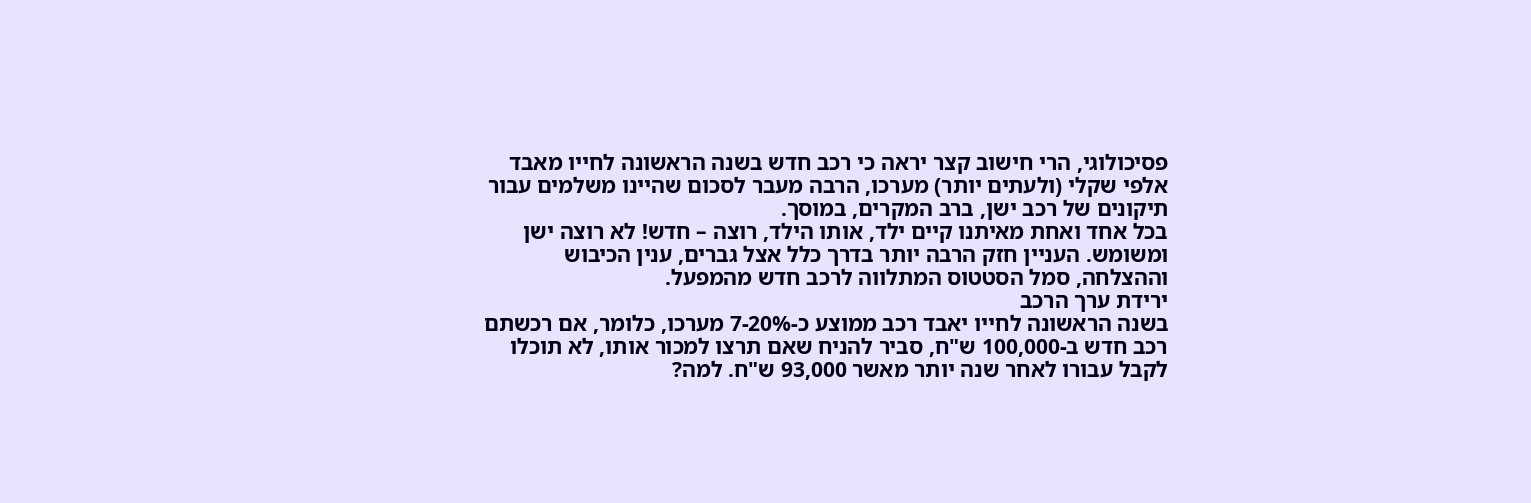פסיכולוגי, הרי חישוב קצר יראה כי רכב חדש בשנה הראשונה לחייו מאבד אלפי שקלי (ולעתים יותר) מערכו, הרבה מעבר לסכום שהיינו משלמים עבור תיקונים של רכב ישן, ברב המקרים, במוסך.
בכל אחד ואחת מאיתנו קיים ילד, אותו הילד, רוצה – חדש! לא רוצה ישן ומשומש. העניין חזק הרבה יותר בדרך כלל אצל גברים, ענין הכיבוש וההצלחה, סמל הסטטוס המתלווה לרכב חדש מהמפעל.
ירידת ערך הרכב
בשנה הראשונה לחייו יאבד רכב ממוצע כ-7-20% מערכו, כלומר, אם רכשתם רכב חדש ב-100,000 ש"ח, סביר להניח שאם תרצו למכור אותו, לא תוכלו לקבל עבורו לאחר שנה יותר מאשר 93,000 ש"ח. למה?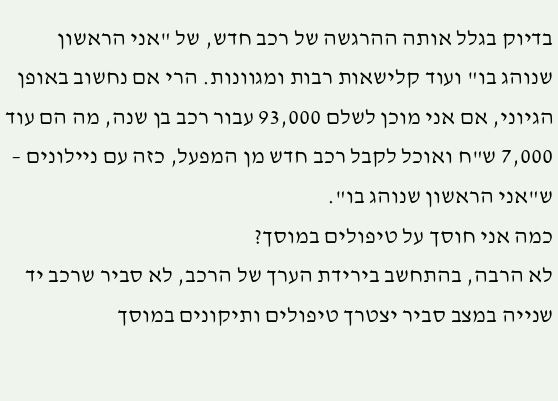בדיוק בגלל אותה ההרגשה של רכב חדש, של "אני הראשון שנוהג בו" ועוד קלישאות רבות ומגוונות. הרי אם נחשוב באופן הגיוני, אם אני מוכן לשלם 93,000 עבור רכב בן שנה, מה הם עוד 7,000 ש"ח ואוכל לקבל רכב חדש מן המפעל, כזה עם ניילונים – ש"אני הראשון שנוהג בו".
כמה אני חוסך על טיפולים במוסך?
לא הרבה, בהתחשב בירידת הערך של הרכב, לא סביר שרכב יד שנייה במצב סביר יצטרך טיפולים ותיקונים במוסך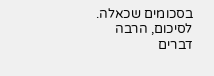בסכומים שכאלה.
לסיכום, הרבה דברים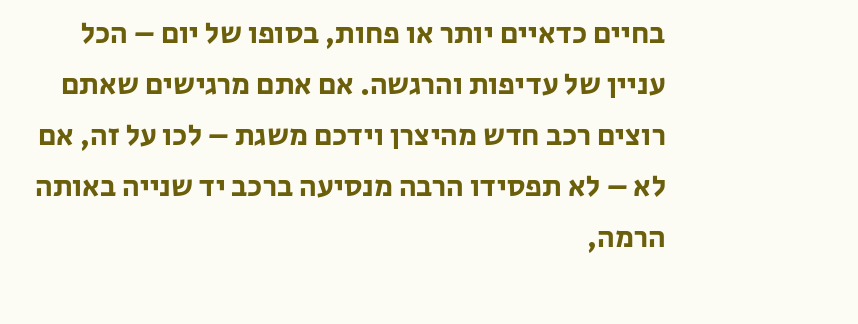בחיים כדאיים יותר או פחות, בסופו של יום – הכל עניין של עדיפות והרגשה. אם אתם מרגישים שאתם רוצים רכב חדש מהיצרן וידכם משגת – לכו על זה, אם לא – לא תפסידו הרבה מנסיעה ברכב יד שנייה באותה הרמה,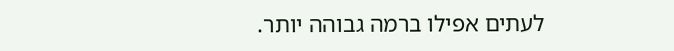לעתים אפילו ברמה גבוהה יותר.